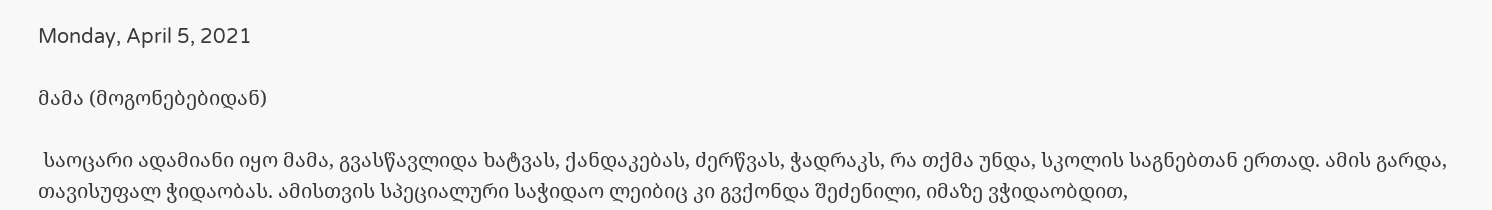Monday, April 5, 2021

მამა (მოგონებებიდან)

 საოცარი ადამიანი იყო მამა, გვასწავლიდა ხატვას, ქანდაკებას, ძერწვას, ჭადრაკს, რა თქმა უნდა, სკოლის საგნებთან ერთად. ამის გარდა, თავისუფალ ჭიდაობას. ამისთვის სპეციალური საჭიდაო ლეიბიც კი გვქონდა შეძენილი, იმაზე ვჭიდაობდით,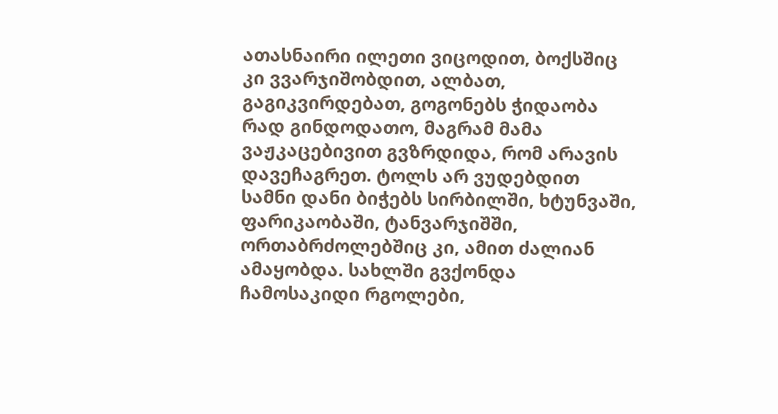ათასნაირი ილეთი ვიცოდით, ბოქსშიც კი ვვარჯიშობდით, ალბათ, გაგიკვირდებათ, გოგონებს ჭიდაობა რად გინდოდათო, მაგრამ მამა ვაჟკაცებივით გვზრდიდა, რომ არავის დავეჩაგრეთ. ტოლს არ ვუდებდით სამნი დანი ბიჭებს სირბილში, ხტუნვაში, ფარიკაობაში, ტანვარჯიშში, ორთაბრძოლებშიც კი, ამით ძალიან ამაყობდა. სახლში გვქონდა ჩამოსაკიდი რგოლები,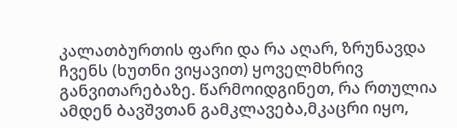კალათბურთის ფარი და რა აღარ, ზრუნავდა ჩვენს (ხუთნი ვიყავით) ყოველმხრივ განვითარებაზე. წარმოიდგინეთ, რა რთულია ამდენ ბავშვთან გამკლავება,მკაცრი იყო,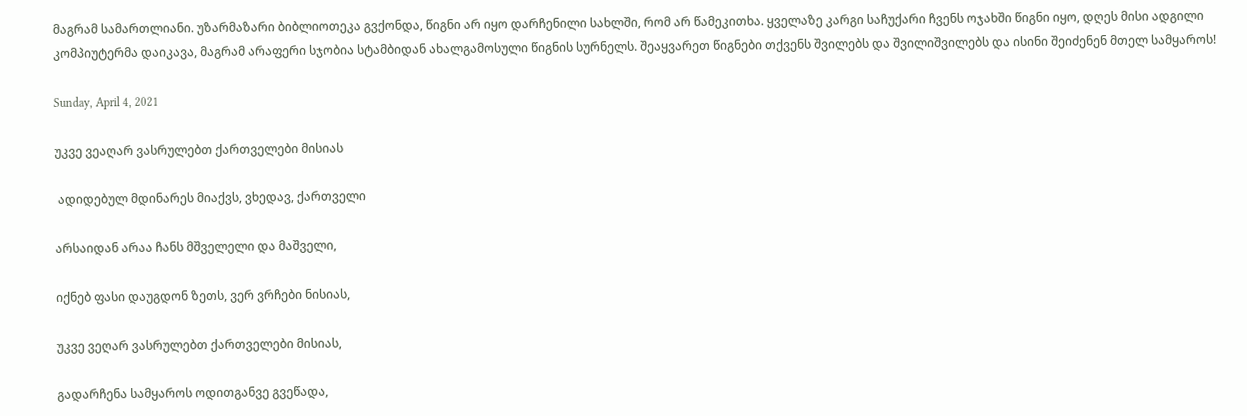მაგრამ სამართლიანი. უზარმაზარი ბიბლიოთეკა გვქონდა, წიგნი არ იყო დარჩენილი სახლში, რომ არ წამეკითხა. ყველაზე კარგი საჩუქარი ჩვენს ოჯახში წიგნი იყო, დღეს მისი ადგილი კომპიუტერმა დაიკავა, მაგრამ არაფერი სჯობია სტამბიდან ახალგამოსული წიგნის სურნელს. შეაყვარეთ წიგნები თქვენს შვილებს და შვილიშვილებს და ისინი შეიძენენ მთელ სამყაროს!

Sunday, April 4, 2021

უკვე ვეაღარ ვასრულებთ ქართველები მისიას

 ადიდებულ მდინარეს მიაქვს, ვხედავ, ქართველი

არსაიდან არაა ჩანს მშველელი და მაშველი,

იქნებ ფასი დაუგდონ ზეთს, ვერ ვრჩები ნისიას,

უკვე ვეღარ ვასრულებთ ქართველები მისიას,

გადარჩენა სამყაროს ოდითგანვე გვეწადა,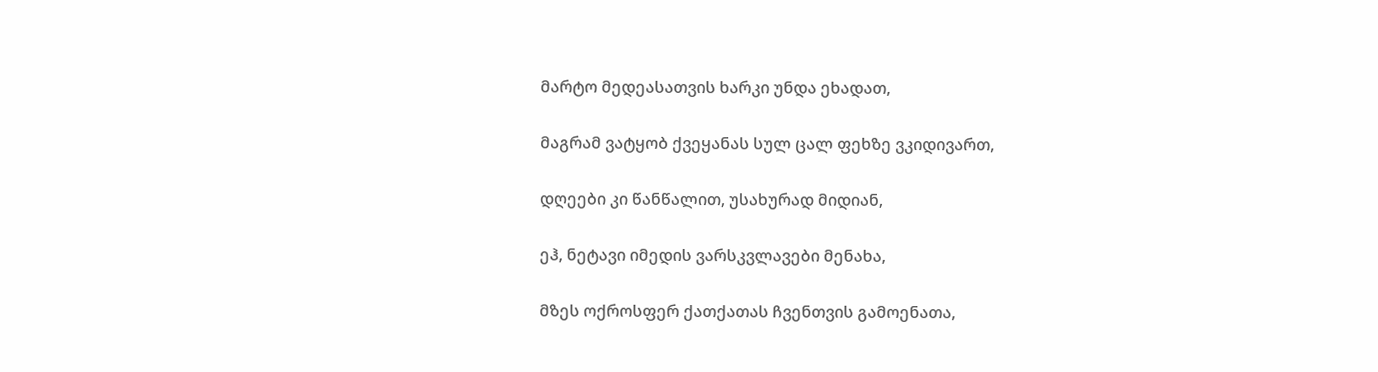მარტო მედეასათვის ხარკი უნდა ეხადათ,

მაგრამ ვატყობ ქვეყანას სულ ცალ ფეხზე ვკიდივართ,

დღეები კი წანწალით, უსახურად მიდიან,

ეჰ, ნეტავი იმედის ვარსკვლავები მენახა,

მზეს ოქროსფერ ქათქათას ჩვენთვის გამოენათა,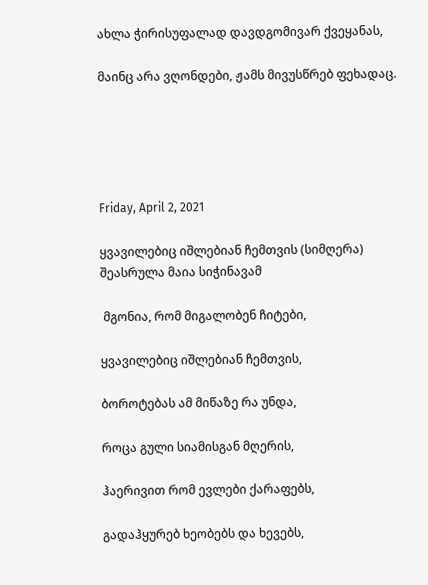ახლა ჭირისუფალად დავდგომივარ ქვეყანას,

მაინც არა ვღონდები, ჟამს მივუსწრებ ფეხადაც.





Friday, April 2, 2021

ყვავილებიც იშლებიან ჩემთვის (სიმღერა) შეასრულა მაია სიჭინავამ

 მგონია, რომ მიგალობენ ჩიტები,

ყვავილებიც იშლებიან ჩემთვის,

ბოროტებას ამ მიწაზე რა უნდა,

როცა გული სიამისგან მღერის,

ჰაერივით რომ ევლები ქარაფებს,

გადაჰყურებ ხეობებს და ხევებს,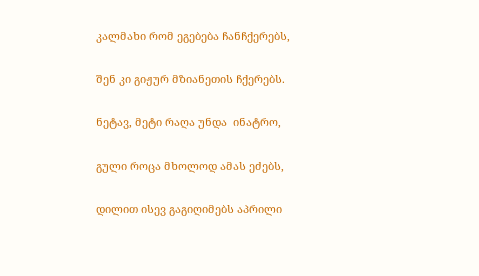კალმახი რომ ეგებება ჩანჩქერებს,

შენ კი გიჟურ მზიანეთის ჩქერებს.

ნეტავ, მეტი რაღა უნდა  ინატრო,

გული როცა მხოლოდ ამას ეძებს,

დილით ისევ გაგიღიმებს აპრილი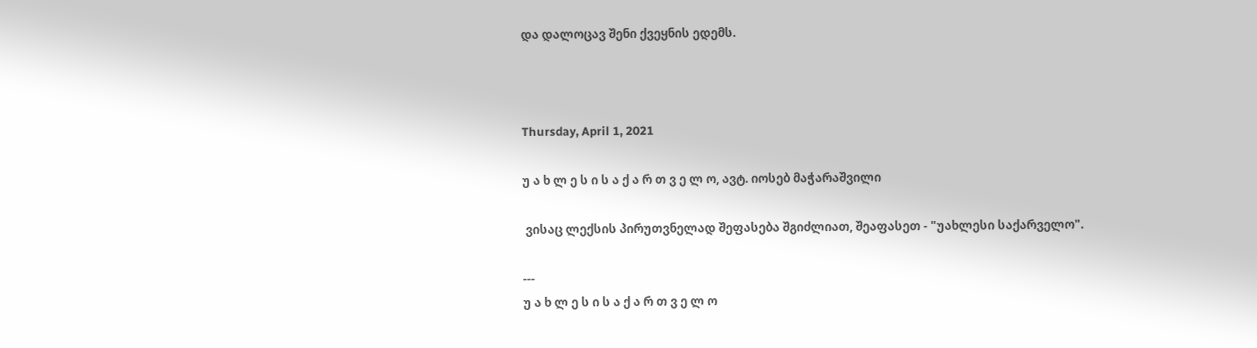და დალოცავ შენი ქვეყნის ედემს.



Thursday, April 1, 2021

უ ა ხ ლ ე ს ი ს ა ქ ა რ თ ვ ე ლ ო, ავტ. იოსებ მაჭარაშვილი

 ვისაც ლექსის პირუთვნელად შეფასება შგიძლიათ, შეაფასეთ - "უახლესი საქარველო".

---
უ ა ხ ლ ე ს ი ს ა ქ ა რ თ ვ ე ლ ო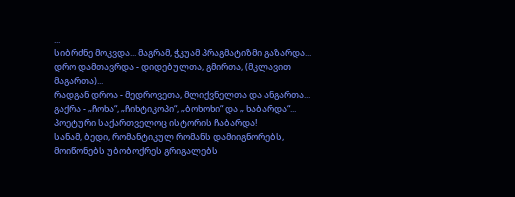...
სიბრძნე მოკვდა... მაგრამ, ჭკუამ პრაგმატიზმი გაზარდა...
დრო დამთავრდა - დიდებულთა, გმირთა, (მკლავით მაგართა)...
რადგან დროა - მედროვეთა, მლიქვნელთა და ანგართა...
გაქრა - „ჩოხა“, „ჩიხტიკოპი“, „ბოხოხი“ და „ ხაბარდა“...
პოეტური საქართველოც ისტორის ჩაბარდა!
სანამ, ბედი, რომანტიკულ რომანს დამიიგნორებს,
მოიწონებს უბობოქრეს გრიგალებს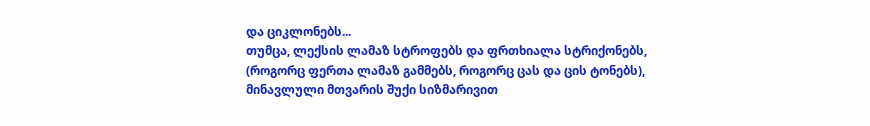და ციკლონებს...
თუმცა, ლექსის ლამაზ სტროფებს და ფრთხიალა სტრიქონებს,
(როგორც ფერთა ლამაზ გამმებს, როგორც ცას და ცის ტონებს),
მინავლული მთვარის შუქი სიზმარივით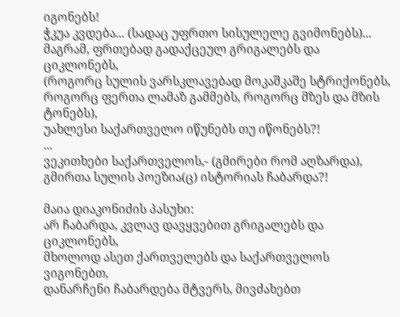იგონებს!
ჭკუა კვდება... (სადაც უფრთო სისულელე გვიმონებს)...
მაგრამ, ფრთებად გადაქცეულ გრიგალებს და ციკლონებს,
(როგორც სულის ვარსკლავებად მოკაშკაშე სტრიქონებს,
როგორც ფერთა ლამაზ გამმებს, როგორც მზეს და მზის ტონებს),
უახლესი საქართველო იწუნებს თუ იწონებს?!
...
ვეკითხები საქართველოს,- (გმირები რომ აღზარდა),
გმირთა სულის პოეზია(ც) ისტორიას ჩაბარდა?!

მაია დიაკონიძის პასუხი:
არ ჩაბარდა, კვლავ დავყვებით გრიგალებს და ციკლონებს,
მხოლოდ ასეთ ქართველებს და საქართველოს ვიგონებთ,
დანარჩენი ჩაბარდება მტვერს, მივძახებთ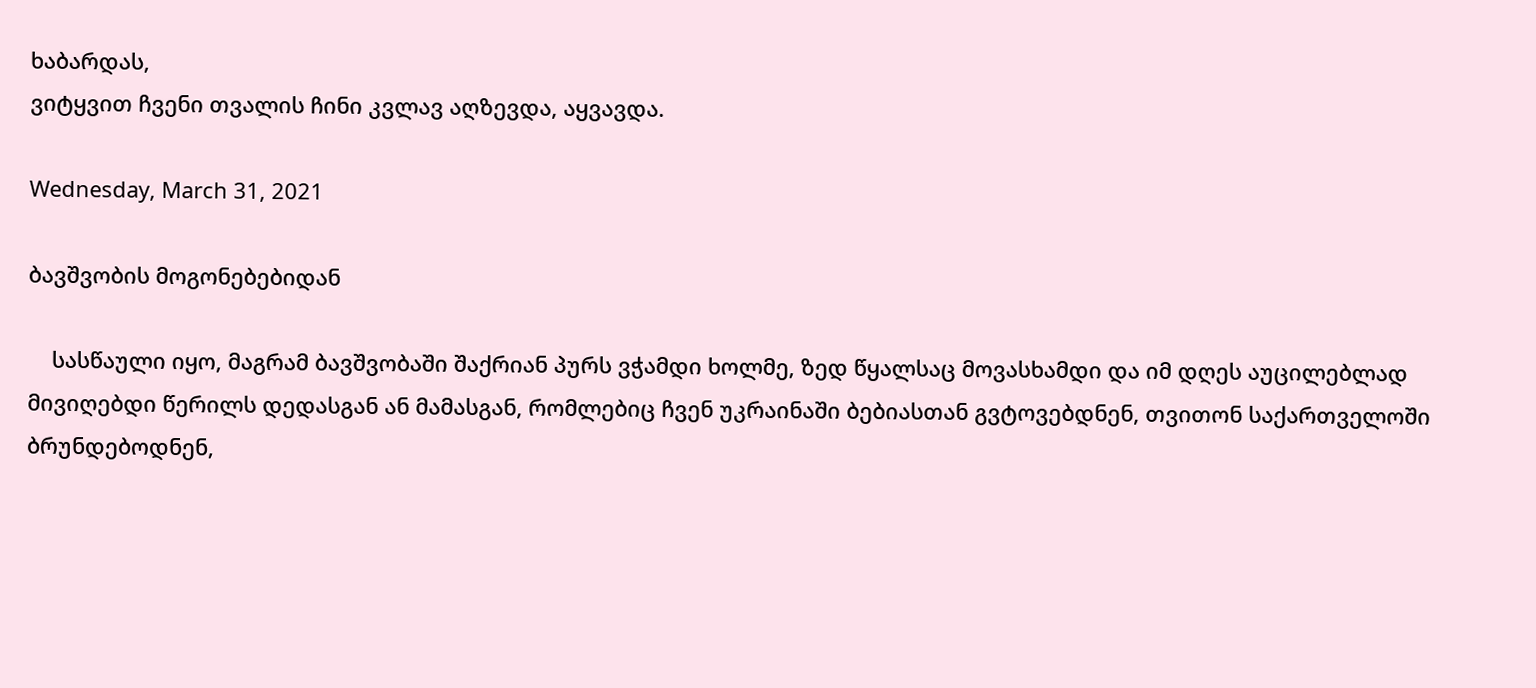ხაბარდას,
ვიტყვით ჩვენი თვალის ჩინი კვლავ აღზევდა, აყვავდა.

Wednesday, March 31, 2021

ბავშვობის მოგონებებიდან

    სასწაული იყო, მაგრამ ბავშვობაში შაქრიან პურს ვჭამდი ხოლმე, ზედ წყალსაც მოვასხამდი და იმ დღეს აუცილებლად მივიღებდი წერილს დედასგან ან მამასგან, რომლებიც ჩვენ უკრაინაში ბებიასთან გვტოვებდნენ, თვითონ საქართველოში ბრუნდებოდნენ,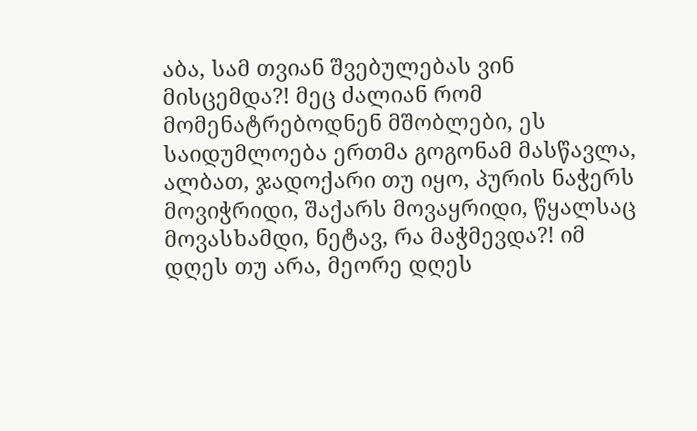აბა, სამ თვიან შვებულებას ვინ მისცემდა?! მეც ძალიან რომ მომენატრებოდნენ მშობლები, ეს საიდუმლოება ერთმა გოგონამ მასწავლა, ალბათ, ჯადოქარი თუ იყო, პურის ნაჭერს მოვიჭრიდი, შაქარს მოვაყრიდი, წყალსაც მოვასხამდი, ნეტავ, რა მაჭმევდა?! იმ დღეს თუ არა, მეორე დღეს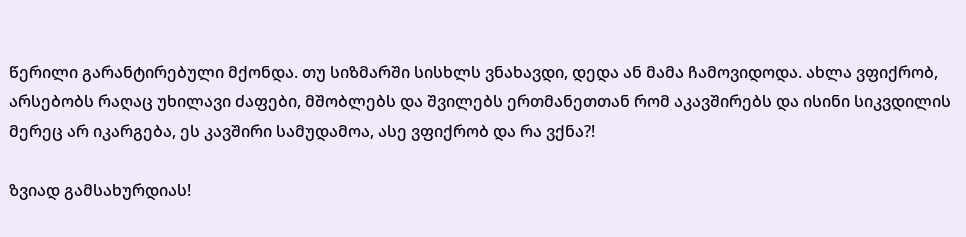წერილი გარანტირებული მქონდა. თუ სიზმარში სისხლს ვნახავდი, დედა ან მამა ჩამოვიდოდა. ახლა ვფიქრობ, არსებობს რაღაც უხილავი ძაფები, მშობლებს და შვილებს ერთმანეთთან რომ აკავშირებს და ისინი სიკვდილის მერეც არ იკარგება, ეს კავშირი სამუდამოა, ასე ვფიქრობ და რა ვქნა?!

ზვიად გამსახურდიას!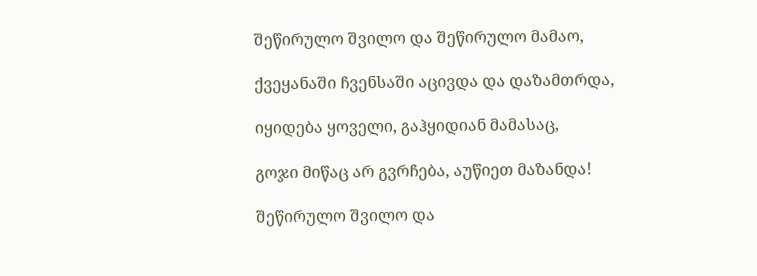შეწირულო შვილო და შეწირულო მამაო,

ქვეყანაში ჩვენსაში აცივდა და დაზამთრდა,

იყიდება ყოველი, გაჰყიდიან მამასაც,

გოჯი მიწაც არ გვრჩება, აუწიეთ მაზანდა!

შეწირულო შვილო და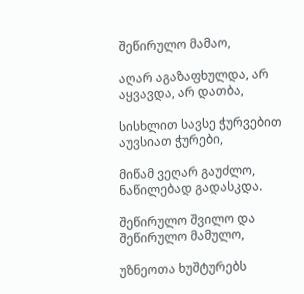შეწირულო მამაო,

აღარ აგაზაფხულდა, არ აყვავდა, არ დათბა,

სისხლით სავსე ჭურვებით აუვსიათ ჭურები,

მიწამ ვეღარ გაუძლო, ნაწილებად გადასკდა.

შეწირულო შვილო და შეწირულო მამულო,

უზნეოთა ხუშტურებს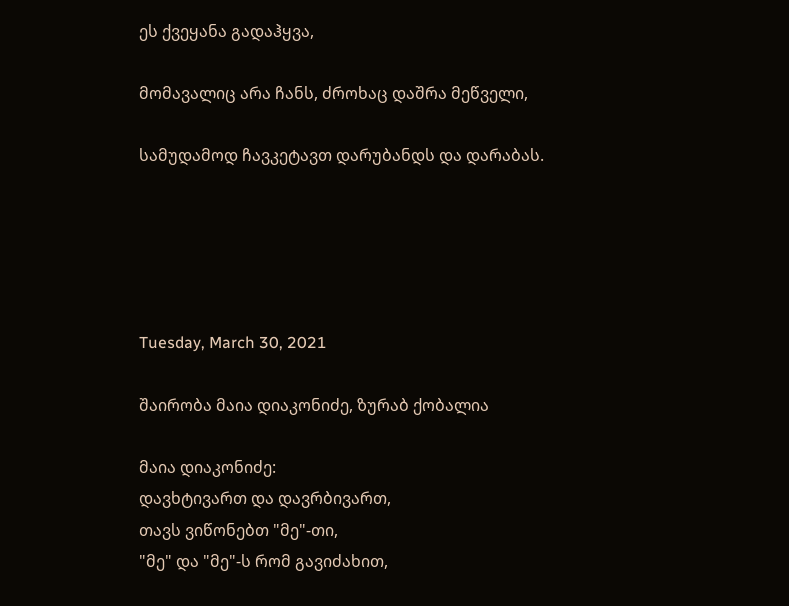ეს ქვეყანა გადაჰყვა,

მომავალიც არა ჩანს, ძროხაც დაშრა მეწველი,

სამუდამოდ ჩავკეტავთ დარუბანდს და დარაბას.





Tuesday, March 30, 2021

შაირობა მაია დიაკონიძე, ზურაბ ქობალია

მაია დიაკონიძე:
დავხტივართ და დავრბივართ,
თავს ვიწონებთ "მე"-თი,
"მე" და "მე"-ს რომ გავიძახით,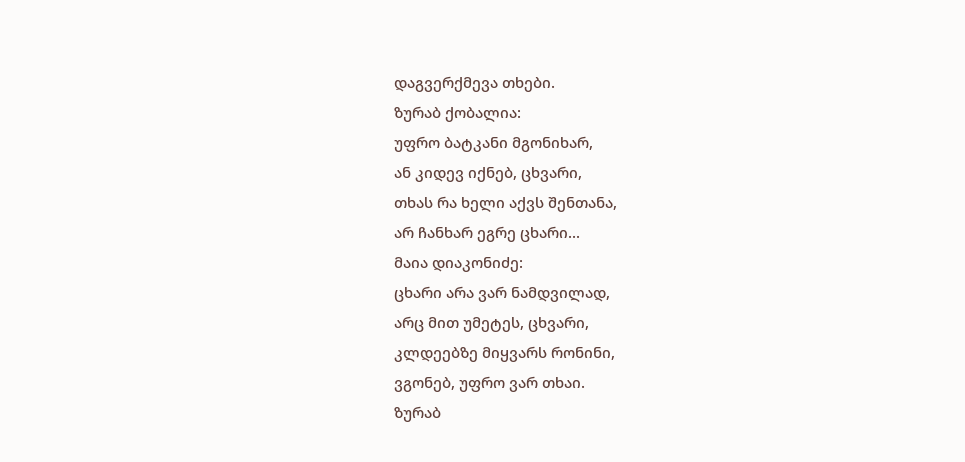დაგვერქმევა თხები.
ზურაბ ქობალია:
უფრო ბატკანი მგონიხარ,
ან კიდევ იქნებ, ცხვარი,
თხას რა ხელი აქვს შენთანა,
არ ჩანხარ ეგრე ცხარი...
მაია დიაკონიძე:
ცხარი არა ვარ ნამდვილად,
არც მით უმეტეს, ცხვარი,
კლდეებზე მიყვარს რონინი,
ვგონებ, უფრო ვარ თხაი.
ზურაბ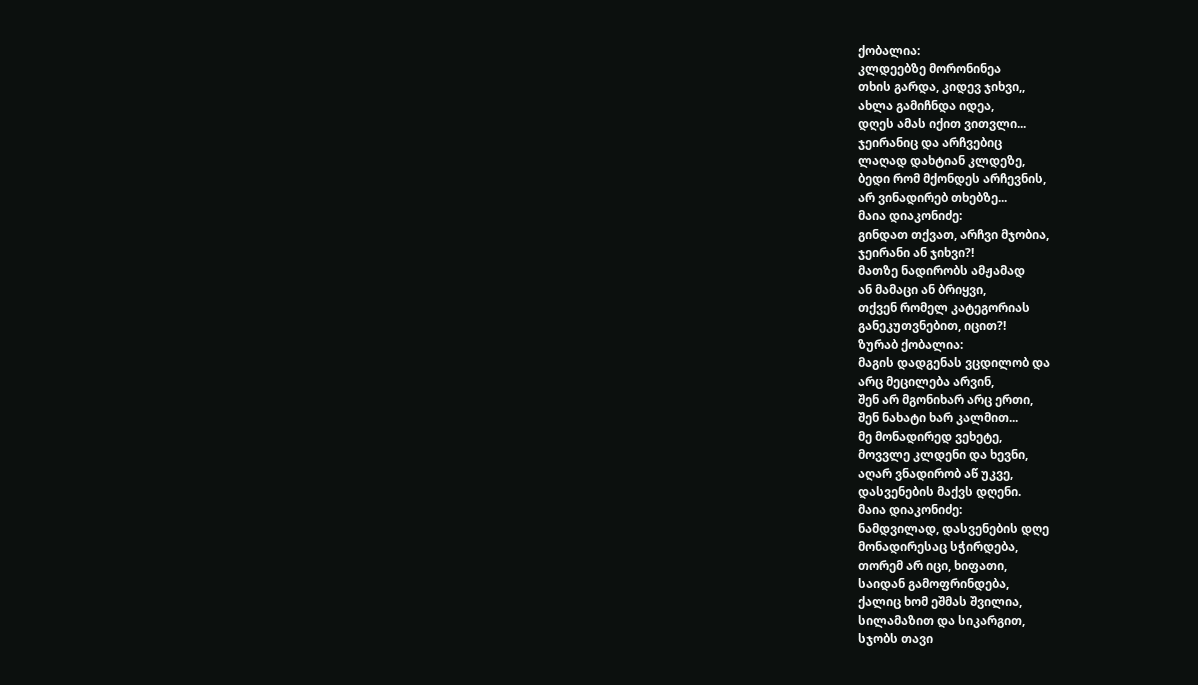ქობალია:
კლდეებზე მორონინეა
თხის გარდა, კიდევ ჯიხვი,,
ახლა გამიჩნდა იდეა,
დღეს ამას იქით ვითვლი...
ჯეირანიც და არჩვებიც
ლაღად დახტიან კლდეზე,
ბედი რომ მქონდეს არჩევნის,
არ ვინადირებ თხებზე...
მაია დიაკონიძე:
გინდათ თქვათ, არჩვი მჯობია,
ჯეირანი ან ჯიხვი?!
მათზე ნადირობს ამჟამად
ან მამაცი ან ბრიყვი,
თქვენ რომელ კატეგორიას
განეკუთვნებით, იცით?!
ზურაბ ქობალია:
მაგის დადგენას ვცდილობ და
არც მეცილება არვინ,
შენ არ მგონიხარ არც ერთი,
შენ ნახატი ხარ კალმით...
მე მონადირედ ვეხეტე,
მოვვლე კლდენი და ხევნი,
აღარ ვნადირობ აწ უკვე,
დასვენების მაქვს დღენი.
მაია დიაკონიძე:
ნამდვილად, დასვენების დღე
მონადირესაც სჭირდება,
თორემ არ იცი, ხიფათი,
საიდან გამოფრინდება,
ქალიც ხომ ეშმას შვილია,
სილამაზით და სიკარგით,
სჯობს თავი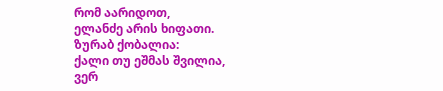რომ აარიდოთ,
ელანძე არის ხიფათი.
ზურაბ ქობალია:
ქალი თუ ეშმას შვილია,
ვერ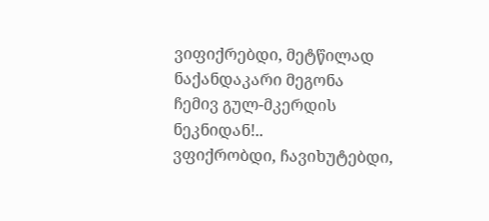ვიფიქრებდი, მეტწილად
ნაქანდაკარი მეგონა
ჩემივ გულ-მკერდის ნეკნიდან!..
ვფიქრობდი, ჩავიხუტებდი,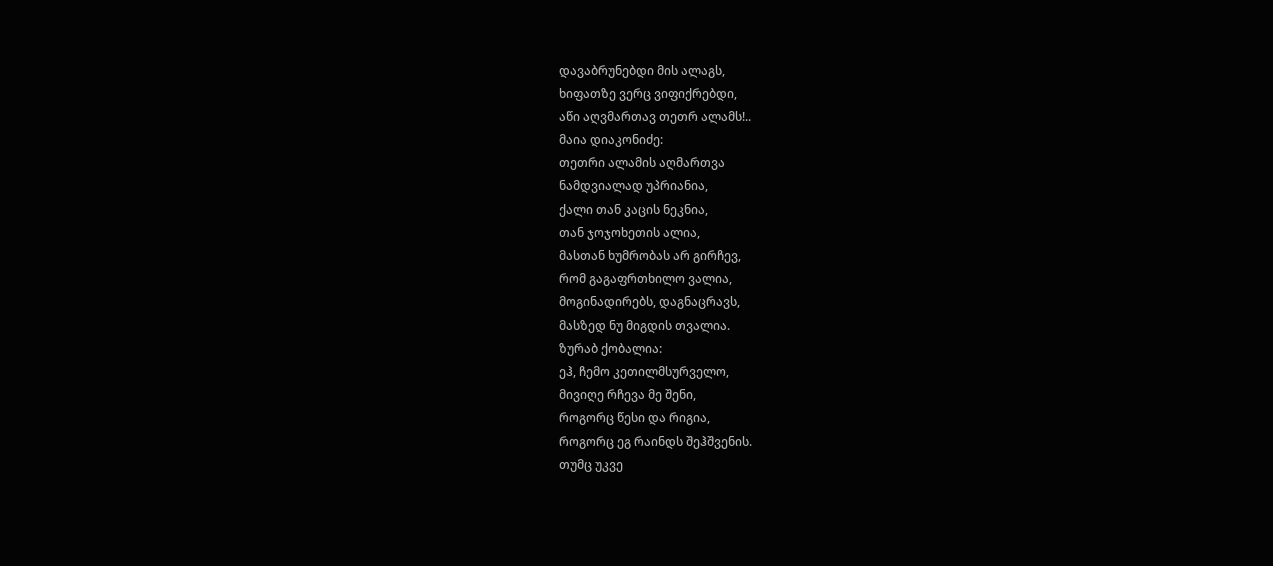დავაბრუნებდი მის ალაგს,
ხიფათზე ვერც ვიფიქრებდი,
აწი აღვმართავ თეთრ ალამს!..
მაია დიაკონიძე:
თეთრი ალამის აღმართვა
ნამდვიალად უპრიანია,
ქალი თან კაცის ნეკნია,
თან ჯოჯოხეთის ალია,
მასთან ხუმრობას არ გირჩევ,
რომ გაგაფრთხილო ვალია,
მოგინადირებს, დაგნაცრავს,
მასზედ ნუ მიგდის თვალია.
ზურაბ ქობალია:
ეჰ, ჩემო კეთილმსურველო,
მივიღე რჩევა მე შენი,
როგორც წესი და რიგია,
როგორც ეგ რაინდს შეჰშვენის.
თუმც უკვე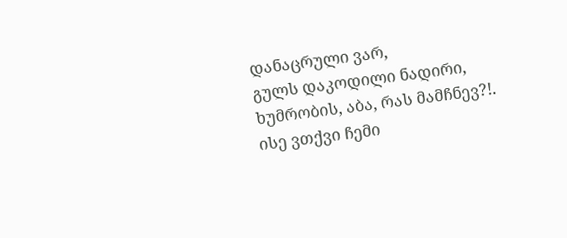დანაცრული ვარ,
გულს დაკოდილი ნადირი,
ხუმრობის, აბა, რას მამჩნევ?!.
ისე ვთქვი ჩემი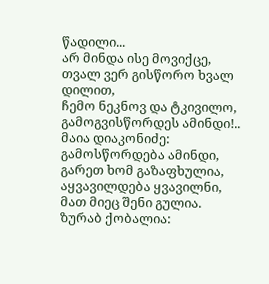წადილი...
არ მინდა ისე მოვიქცე,
თვალ ვერ გისწორო ხვალ დილით,
ჩემო ნეკნოვ და ტკივილო,
გამოგვისწორდეს ამინდი!..
მაია დიაკონიძე:
გამოსწორდება ამინდი,
გარეთ ხომ გაზაფხულია,
აყვავილდება ყვავილნი,
მათ მიეც შენი გულია.
ზურაბ ქობალია: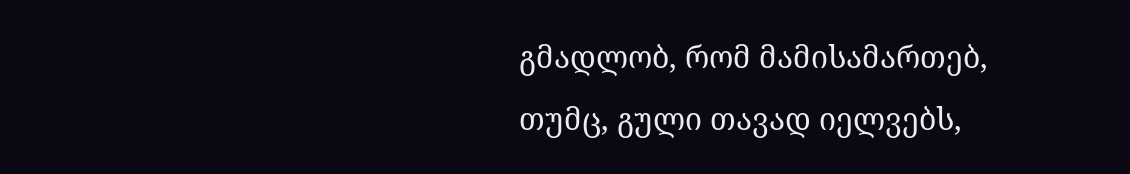გმადლობ, რომ მამისამართებ,
თუმც, გული თავად იელვებს,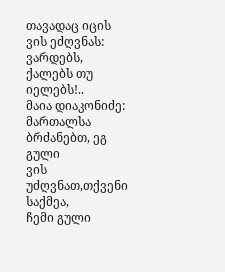თავადაც იცის ვის ეძღვნას:
ვარდებს, ქალებს თუ იელებს!..
მაია დიაკონიძე:
მართალსა ბრძანებთ, ეგ გული
ვის უძღვნათ,თქვენი საქმეა,
ჩემი გული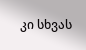კი სხვას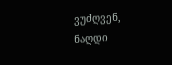ვუძღვენ,
ნაღდი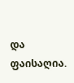და ფაისაღია.